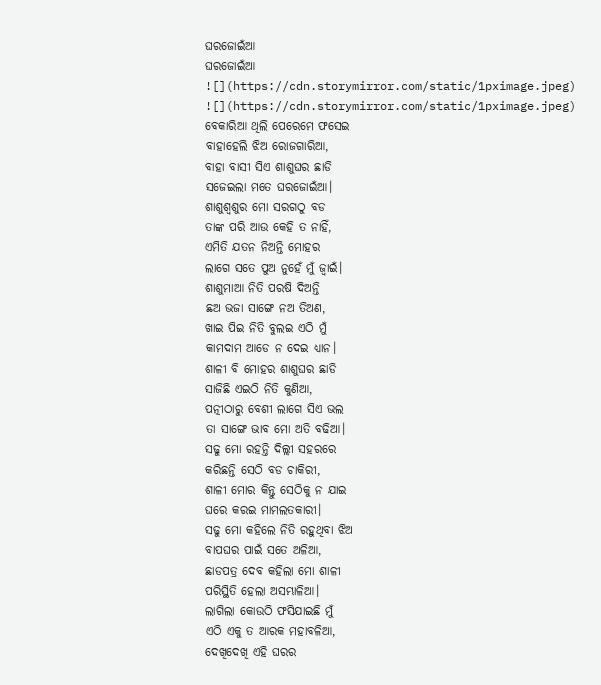ଘରଜୋଇଁଆ
ଘରଜୋଇଁଆ
![](https://cdn.storymirror.com/static/1pximage.jpeg)
![](https://cdn.storymirror.com/static/1pximage.jpeg)
ବେକାରିଆ ଥିଲି ପେରେମେ ଫସେଇ
ବାହାହେଲି ଝିଅ ରୋଜଗାରିଆ,
ବାହା ବାସୀ ସିଏ ଶାଶୁଘର ଛାଡି
ସଜେଇଲା ମତେ ଘରଜୋଇଁଆ।
ଶାଶୁଶ୍ୱଶୁର ମୋ ସରଗଠୁ ବଡ
ତାଙ୍କ ପରି ଆଉ କେହି ତ ନାହିଁ,
ଏମିତି ଯତନ ନିଅନ୍ତି ମୋହର
ଲାଗେ ସତେ ପୁଅ ନୁହେଁ ମୁଁ ଜ୍ୱାଇଁ।
ଶାଶୁମାଆ ନିତି ପରଷି ଦିଅନ୍ତି
ଛଅ ଭଜା ସାଙ୍ଗେ ନଅ ତିଅଣ,
ଖାଇ ପିଇ ନିତି ବୁଲଇ ଏଠି ମୁଁ
କାମଦାମ ଆଡେ ନ ଦେଇ ଧ୍ୟାନ।
ଶାଳୀ ବି ମୋହର ଶାଶୁଘର ଛାଡି
ସାଜିଛି ଏଇଠି ନିତି କୁଣିଆ,
ପତ୍ନୀଠାରୁ ବେଶୀ ଲାଗେ ସିଏ ଭଲ
ତା ସାଙ୍ଗେ ଭାବ ମୋ ଅତି ବଢିଆ।
ସଢୁ ମୋ ରହନ୍ତି ଦିଲ୍ଲୀ ସହରରେ
କରିଛନ୍ତି ସେଠି ବଡ ଚାକିରୀ,
ଶାଳୀ ମୋର କିନ୍ତୁ ସେଠିକୁ ନ ଯାଇ
ଘରେ କରଇ ମାମଲତକାରୀ।
ସଢୁ ମୋ କହିଲେ ନିତି ରହୁଥିବା ଝିଅ
ବାପଘର ପାଇଁ ସତେ ଅଳିଆ,
ଛାଡପତ୍ର ଦେବ କହିଲା ମୋ ଶାଳୀ
ପରିସ୍ଥିତି ହେଲା ଅସମ୍ଭାଳିଆ।
ଲାଗିଲା କୋଉଠି ଫସିଯାଇଛି ମୁଁ
ଏଠି ଏକୁ ତ ଆରକ ମହାବଳିଆ,
ଦେଖିଦେଖି ଏହି ଘରର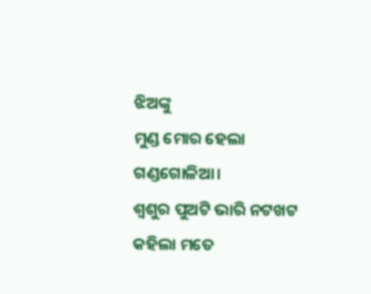ଝିଅଙ୍କୁ
ମୁଣ୍ଡ ମୋର ହେଲା ଗଣ୍ଡଗୋଳିଆ।
ଶ୍ୱଶୁର ପୁଅଟି ଭାରି ନଟଖଟ
କହିଲା ମତେ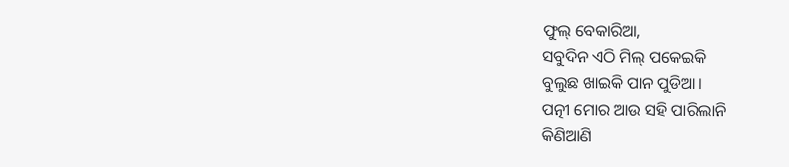ଫୁଲ୍ ବେକାରିଆ,
ସବୁଦିନ ଏଠି ମିଲ୍ ପକେଇକି
ବୁଲୁଛ ଖାଇକି ପାନ ପୁଡିଆ।
ପତ୍ନୀ ମୋର ଆଉ ସହି ପାରିଲାନି
କିଣିଆଣି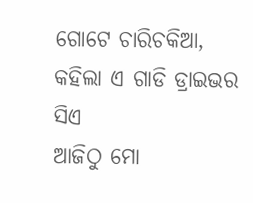ଗୋଟେ ଚାରିଚକିଆ,
କହିଲା ଏ ଗାଡି ଡ୍ରାଇଭର ସିଏ
ଆଜିଠୁ ମୋ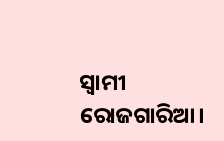ସ୍ୱାମୀ ରୋଜଗାରିଆ।